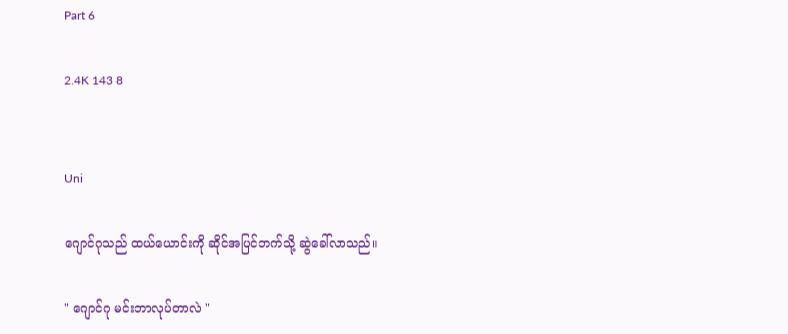Part 6

2.4K 143 8


Uni

ဂျောင်ဂုသည် ထယ်ယောင်းကို ဆိုင်အပြင်ဘက်သို့ ဆွဲခေါ်လာသည်။

" ဂျောင်ဂု မင်းဘာလုပ်တာလဲ "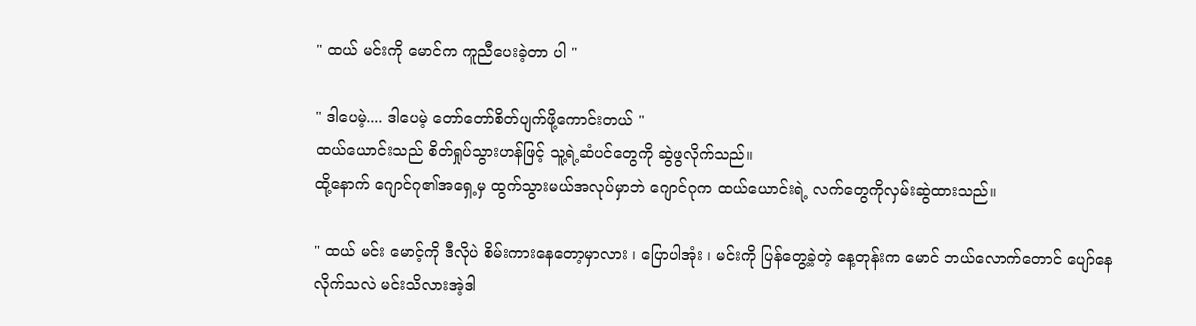" ထယ် မင်းကို မောင်က ကူညီပေးခဲ့တာ ပါ "

" ဒါပေမဲ့.... ဒါပေမဲ့ တော်တော်စိတ်ပျက်ဖို့ကောင်းတယ် "
ထယ်ယောင်းသည် စိတ်ရှုပ်သွားဟန်ဖြင့် သူ့ရဲ့ဆံပင်တွေကို ဆွဲဖွလိုက်သည်။
ထို့နောက် ဂျောင်ဂု၏အရှေ့မှ ထွက်သွားမယ်အလုပ်မှာဘဲ ဂျောင်ဂုက ထယ်ယောင်းရဲ့ လက်တွေကိုလှမ်းဆွဲထားသည်။

" ထယ် မင်း မောင့်ကို ဒီလိုပဲ စိမ်းကားနေတော့မှာလား ၊ ပြောပါအုံး ၊ မင်းကို ပြန်တွေ့ခဲ့တဲ့ နေ့တုန်းက မောင် ဘယ်လောက်တောင် ပျော်နေလိုက်သလဲ မင်းသိလားအဲ့ဒါ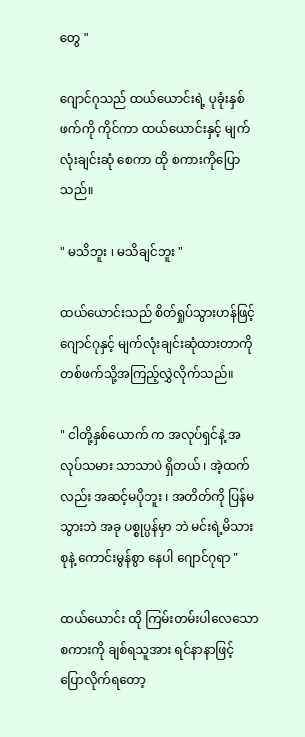တွေ "

ဂျောင်ဂုသည် ထယ်ယောင်းရဲ့ ပုခုံးနှစ်ဖက်ကို ကိုင်ကာ ထယ်ယောင်းနှင့် မျက်လုံးချင်းဆုံ စေကာ ထို စကားကိုပြောသည်။

" မသိဘူး ၊ မသိချင်ဘူး "

ထယ်ယောင်းသည် စိတ်ရှုပ်သွားဟန်ဖြင့် ဂျောင်ဂုနှင့် မျက်လုံးချင်းဆုံထားတာကို တစ်ဖက်သို့အကြည့်လွှဲလိုက်သည်။

" ငါတို့နှစ်ယောက် က အလုပ်ရှင်နဲ့ အလုပ်သမား သာသာပဲ ရှိတယ် ၊ အဲ့ထက်လည်း အဆင့်မပိုဘူး ၊ အတိတ်ကို ပြန်မသွားဘဲ အခု ပစ္စုပ္ပန်မှာ ဘဲ မင်းရဲ့မိသားစုနဲ့ ကောင်းမွန်စွာ နေပါ ဂျောင်ဂုရာ "

ထယ်ယောင်း ထို ကြမ်းတမ်းပါလေသော စကားကို ချစ်ရသူအား ရင်နာနာဖြင့် ပြောလိုက်ရတော့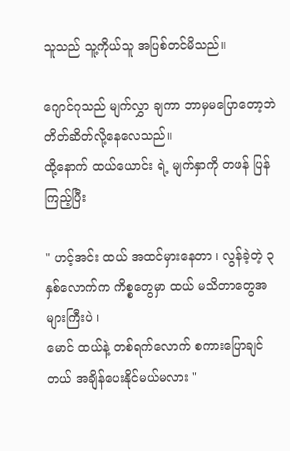သူသည် သူ့ကိုယ်သူ အပြစ်တင်မိသည်။

ဂျောင်ဂုသည် မျက်လွှာ ချကာ ဘာမှမပြောတော့ဘဲ တိတ်ဆိတ်လို့နေလေသည်။
ထို့နောက် ထယ်ယောင်း ရဲ့ မျက်နှာကို တဖန် ပြန်ကြည့်ပြီး

" ဟင့်အင်း ထယ် အထင်မှားနေတာ ၊ လွန်ခဲ့တဲ့ ၃နှစ်လောက်က ကိစ္စတွေမှာ ထယ် မသိတာတွေအများကြီးပဲ ၊
မောင် ထယ်နဲ့ တစ်ရက်လောက် စကားပြောချင်တယ် အချိန်ပေးနိုင်မယ်မလား "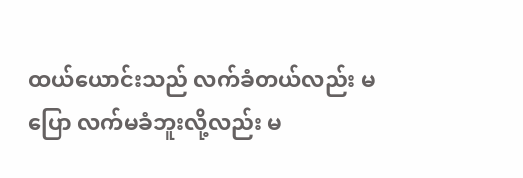ထယ်ယောင်းသည် လက်ခံတယ်လည်း မပြော လက်မခံဘူးလို့လည်း မ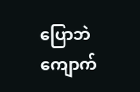ပြောဘဲ ကျောက်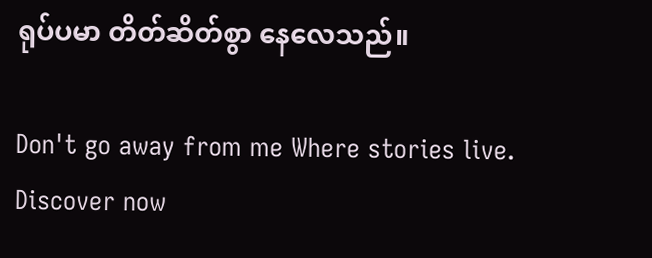ရုပ်ပမာ တိတ်ဆိတ်စွာ နေလေသည်။

Don't go away from me Where stories live. Discover now